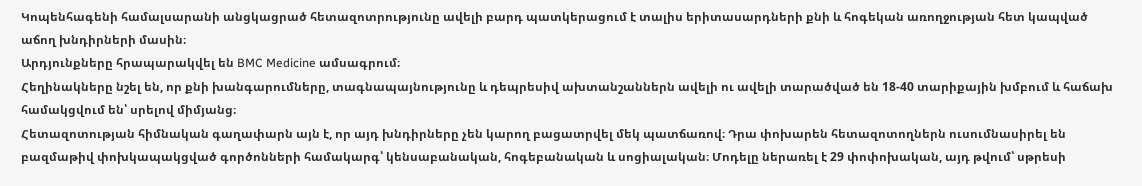Կոպենհագենի համալսարանի անցկացրած հետազոտրությունը ավելի բարդ պատկերացում է տալիս երիտասարդների քնի և հոգեկան առողջության հետ կապված աճող խնդիրների մասին։
Արդյունքները հրապարակվել են BMC Medicine ամսագրում։
Հեղինակները նշել են, որ քնի խանգարումները, տագնապայնությունը և դեպրեսիվ ախտանշաններն ավելի ու ավելի տարածված են 18-40 տարիքային խմբում և հաճախ համակցվում են՝ սրելով միմյանց։
Հետազոտության հիմնական գաղափարն այն է, որ այդ խնդիրները չեն կարող բացատրվել մեկ պատճառով։ Դրա փոխարեն հետազոտողներն ուսումնասիրել են բազմաթիվ փոխկապակցված գործոնների համակարգ՝ կենսաբանական, հոգեբանական և սոցիալական։ Մոդելը ներառել է 29 փոփոխական, այդ թվում՝ սթրեսի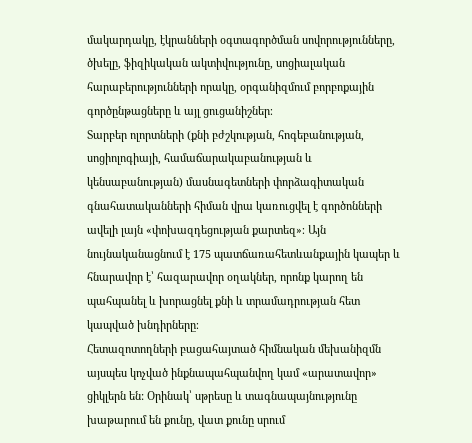մակարդակը, էկրանների օգտագործման սովորությունները, ծխելը, ֆիզիկական ակտիվությունը, սոցիալական հարաբերությունների որակը, օրգանիզմում բորբոքային գործընթացները և այլ ցուցանիշներ։
Տարբեր ոլորտների (քնի բժշկության, հոգեբանության, սոցիոլոգիայի, համաճարակաբանության և կենսաբանության) մասնագետների փորձագիտական գնահատականների հիման վրա կառուցվել է գործոնների ավելի լայն «փոխազդեցության քարտեզ»։ Այն նույնականացնում է 175 պատճառահետևանքային կապեր և հնարավոր է՝ հազարավոր օղակներ, որոնք կարող են պահպանել և խորացնել քնի և տրամադրության հետ կապված խնդիրները։
Հետազոտողների բացահայտած հիմնական մեխանիզմն այսպես կոչված ինքնապահպանվող կամ «արատավոր» ցիկլերն են: Օրինակ՝ սթրեսը և տագնապայնությունը խաթարում են քունը, վատ քունը սրում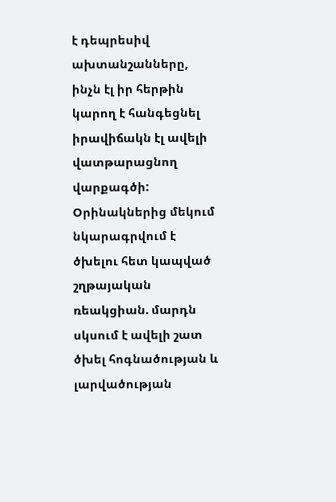է դեպրեսիվ ախտանշանները, ինչն էլ իր հերթին կարող է հանգեցնել իրավիճակն էլ ավելի վատթարացնող վարքագծի: Օրինակներից մեկում նկարագրվում է ծխելու հետ կապված շղթայական ռեակցիան. մարդն սկսում է ավելի շատ ծխել հոգնածության և լարվածության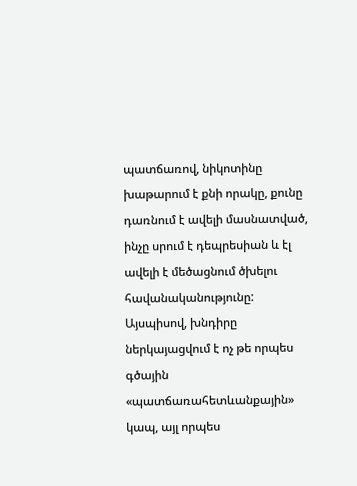պատճառով, նիկոտինը խաթարում է քնի որակը, քունը դառնում է ավելի մասնատված, ինչը սրում է դեպրեսիան և էլ ավելի է մեծացնում ծխելու հավանականությունը:
Այսպիսով, խնդիրը ներկայացվում է ոչ թե որպես գծային «պատճառահետևանքային» կապ, այլ որպես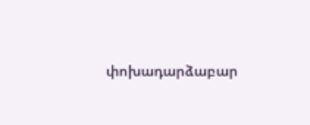փոխադարձաբար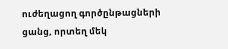ուժեղացող գործընթացների ցանց, որտեղ մեկ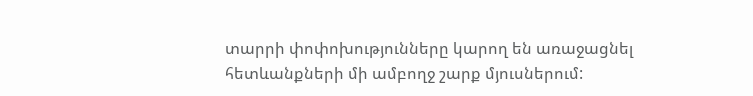տարրի փոփոխությունները կարող են առաջացնել հետևանքների մի ամբողջ շարք մյուսներում: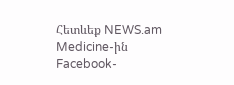Հետևեք NEWS.am Medicine-ին Facebook-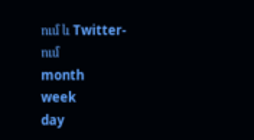ում և Twitter-ում
month
week
day